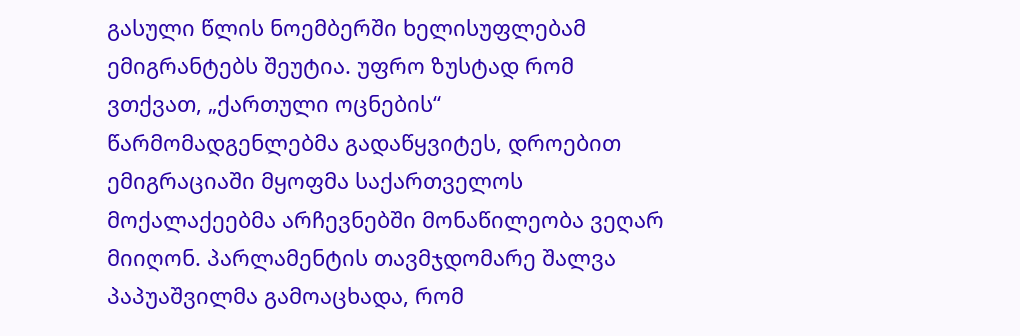გასული წლის ნოემბერში ხელისუფლებამ ემიგრანტებს შეუტია. უფრო ზუსტად რომ ვთქვათ, „ქართული ოცნების“ წარმომადგენლებმა გადაწყვიტეს, დროებით ემიგრაციაში მყოფმა საქართველოს მოქალაქეებმა არჩევნებში მონაწილეობა ვეღარ მიიღონ. პარლამენტის თავმჯდომარე შალვა პაპუაშვილმა გამოაცხადა, რომ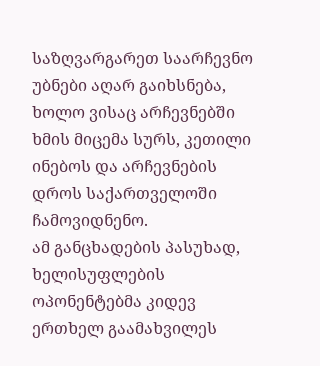საზღვარგარეთ საარჩევნო უბნები აღარ გაიხსნება, ხოლო ვისაც არჩევნებში ხმის მიცემა სურს, კეთილი ინებოს და არჩევნების დროს საქართველოში ჩამოვიდნენო.
ამ განცხადების პასუხად, ხელისუფლების ოპონენტებმა კიდევ ერთხელ გაამახვილეს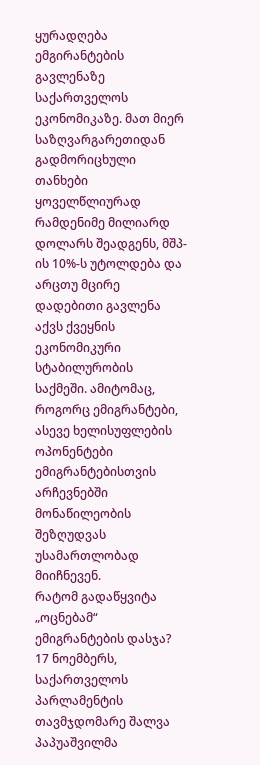ყურადღება ემგირანტების გავლენაზე საქართველოს ეკონომიკაზე. მათ მიერ საზღვარგარეთიდან გადმორიცხული თანხები ყოველწლიურად რამდენიმე მილიარდ დოლარს შეადგენს, მშპ-ის 10%-ს უტოლდება და არცთუ მცირე დადებითი გავლენა აქვს ქვეყნის ეკონომიკური სტაბილურობის საქმეში. ამიტომაც, როგორც ემიგრანტები, ასევე ხელისუფლების ოპონენტები ემიგრანტებისთვის არჩევნებში მონაწილეობის შეზღუდვას უსამართლობად მიიჩნევენ.
რატომ გადაწყვიტა „ოცნებამ“ ემიგრანტების დასჯა?
17 ნოემბერს, საქართველოს პარლამენტის თავმჯდომარე შალვა პაპუაშვილმა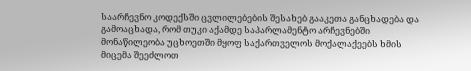საარჩევნო კოდექსში ცვლილებების შესახებ გააკეთა განცხადება და გამოაცხადა, რომ თუკი აქამდე საპარლამენტო არჩევნებში მონაწილეობა უცხოეთში მყოფ საქართველოს მოქალაქეებს ხმის მიცემა შეეძლოთ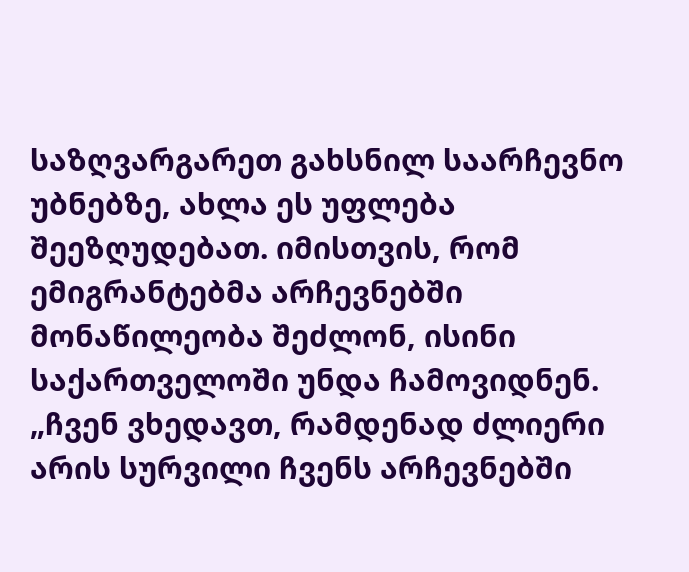საზღვარგარეთ გახსნილ საარჩევნო უბნებზე, ახლა ეს უფლება შეეზღუდებათ. იმისთვის, რომ ემიგრანტებმა არჩევნებში მონაწილეობა შეძლონ, ისინი საქართველოში უნდა ჩამოვიდნენ.
„ჩვენ ვხედავთ, რამდენად ძლიერი არის სურვილი ჩვენს არჩევნებში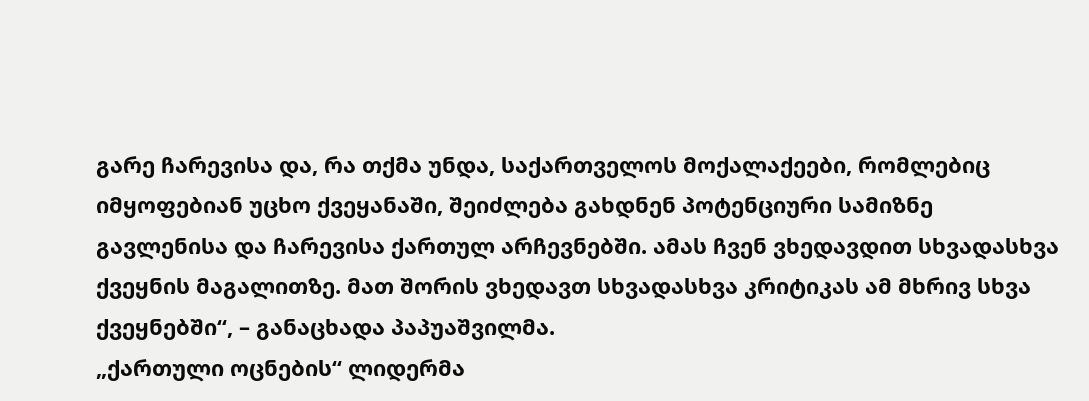გარე ჩარევისა და, რა თქმა უნდა, საქართველოს მოქალაქეები, რომლებიც იმყოფებიან უცხო ქვეყანაში, შეიძლება გახდნენ პოტენციური სამიზნე გავლენისა და ჩარევისა ქართულ არჩევნებში. ამას ჩვენ ვხედავდით სხვადასხვა ქვეყნის მაგალითზე. მათ შორის ვხედავთ სხვადასხვა კრიტიკას ამ მხრივ სხვა ქვეყნებში“, – განაცხადა პაპუაშვილმა.
„ქართული ოცნების“ ლიდერმა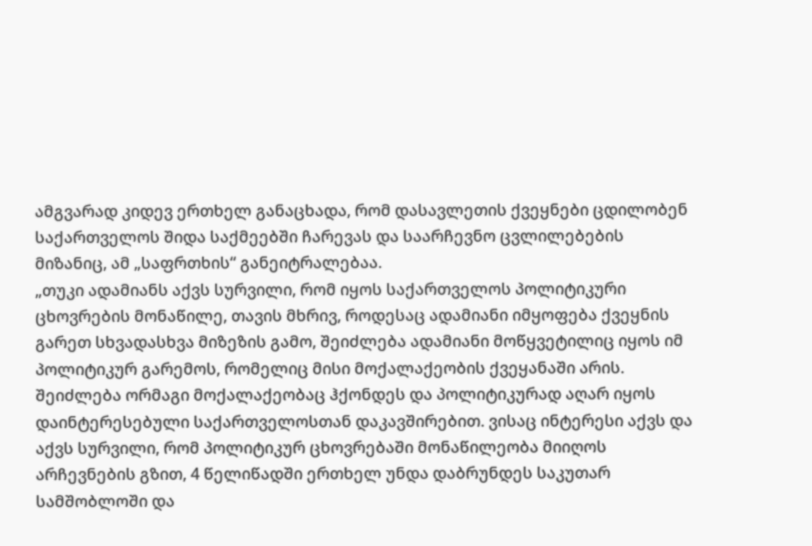ამგვარად კიდევ ერთხელ განაცხადა, რომ დასავლეთის ქვეყნები ცდილობენ საქართველოს შიდა საქმეებში ჩარევას და საარჩევნო ცვლილებების მიზანიც, ამ „საფრთხის“ განეიტრალებაა.
„თუკი ადამიანს აქვს სურვილი, რომ იყოს საქართველოს პოლიტიკური ცხოვრების მონაწილე, თავის მხრივ, როდესაც ადამიანი იმყოფება ქვეყნის გარეთ სხვადასხვა მიზეზის გამო, შეიძლება ადამიანი მოწყვეტილიც იყოს იმ პოლიტიკურ გარემოს, რომელიც მისი მოქალაქეობის ქვეყანაში არის. შეიძლება ორმაგი მოქალაქეობაც ჰქონდეს და პოლიტიკურად აღარ იყოს დაინტერესებული საქართველოსთან დაკავშირებით. ვისაც ინტერესი აქვს და აქვს სურვილი, რომ პოლიტიკურ ცხოვრებაში მონაწილეობა მიიღოს არჩევნების გზით, 4 წელიწადში ერთხელ უნდა დაბრუნდეს საკუთარ სამშობლოში და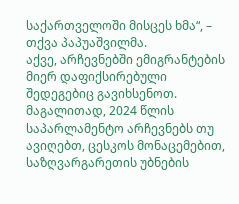საქართველოში მისცეს ხმა“, – თქვა პაპუაშვილმა.
აქვე, არჩევნებში ემიგრანტების მიერ დაფიქსირებული შედეგებიც გავიხსენოთ. მაგალითად, 2024 წლის საპარლამენტო არჩევნებს თუ ავიღებთ, ცესკოს მონაცემებით, საზღვარგარეთის უბნების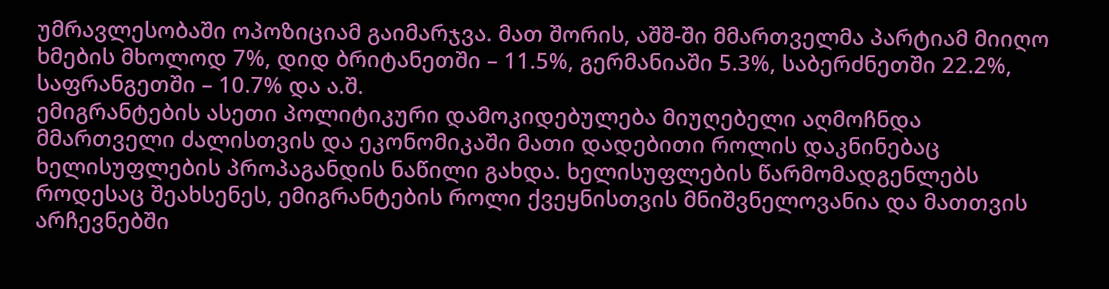უმრავლესობაში ოპოზიციამ გაიმარჯვა. მათ შორის, აშშ-ში მმართველმა პარტიამ მიიღო ხმების მხოლოდ 7%, დიდ ბრიტანეთში – 11.5%, გერმანიაში 5.3%, საბერძნეთში 22.2%, საფრანგეთში – 10.7% და ა.შ.
ემიგრანტების ასეთი პოლიტიკური დამოკიდებულება მიუღებელი აღმოჩნდა მმართველი ძალისთვის და ეკონომიკაში მათი დადებითი როლის დაკნინებაც ხელისუფლების პროპაგანდის ნაწილი გახდა. ხელისუფლების წარმომადგენლებს როდესაც შეახსენეს, ემიგრანტების როლი ქვეყნისთვის მნიშვნელოვანია და მათთვის არჩევნებში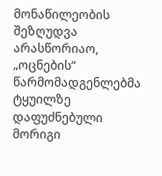მონაწილეობის შეზღუდვა არასწორიაო, „ოცნების“ წარმომადგენლებმა ტყუილზე დაფუძნებული მორიგი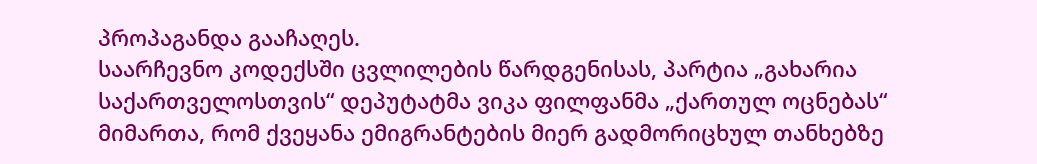პროპაგანდა გააჩაღეს.
საარჩევნო კოდექსში ცვლილების წარდგენისას, პარტია „გახარია საქართველოსთვის“ დეპუტატმა ვიკა ფილფანმა „ქართულ ოცნებას“ მიმართა, რომ ქვეყანა ემიგრანტების მიერ გადმორიცხულ თანხებზე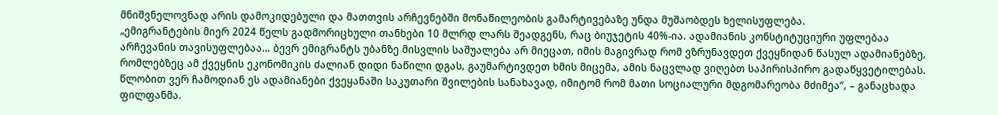მნიშვნელოვნად არის დამოკიდებული და მათთვის არჩევნებში მონაწილეობის გამარტივებაზე უნდა მუშაობდეს ხელისუფლება.
„ემიგრანტების მიერ 2024 წელს გადმორიცხული თანხები 10 მლრდ ლარს შეადგენს, რაც ბიუჯეტის 40%-ია. ადამიანის კონსტიტუციური უფლებაა არჩევანის თავისუფლებაა… ბევრ ემიგრანტს უბანზე მისვლის საშუალება არ მიეცათ, იმის მაგივრად რომ ვზრუნავდეთ ქვეყნიდან წასულ ადამიანებზე, რომლებზეც ამ ქვეყნის ეკონომიკის ძალიან დიდი ნაწილი დგას, გაუმარტივდეთ ხმის მიცემა, ამის ნაცვლად ვიღებთ საპირისპირო გადაწყვეტილებას. წლობით ვერ ჩამოდიან ეს ადამიანები ქვეყანაში საკუთარი შვილების სანახავად, იმიტომ რომ მათი სოციალური მდგომარეობა მძიმეა“, – განაცხადა ფილფანმა.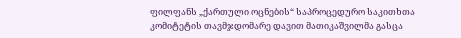ფილფანს „ქართული ოცნების“ საპროცედურო საკითხთა კომიტეტის თავმჯდომარე დავით მათიკაშვილმა გასცა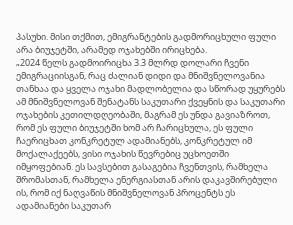პასუხი. მისი თქმით, ემიგრანტების გადმორიცხული ფული არა ბიუჯეტში, არამედ ოჯახებში ირიცხება.
„2024 წელს გადმოირიცხა 3.3 მლრდ დოლარი ჩვენი ემიგრაციისგან, რაც ძალიან დიდი და მნიშვნელოვანია თანხაა და ყველა ოჯახი მადლობელია და სწორად უყურებს ამ მნიშვნელოვან შენატანს საკუთარი ქვეყნის და საკუთარი ოჯახების კეთილდღეობაში, მაგრამ ეს უნდა გავიაზროთ, რომ ეს ფული ბიუჯეტში ხომ არ ჩარიცხულა, ეს ფული ჩაერიცხათ კონკრეტულ ადამიანებს, კონკრეტულ იმ მოქალაქეებს, ვისი ოჯახის წევრებიც უცხოეთში იმყოფებიან. ეს სავსებით გასაგებია ჩვენთვის, რამხელა შრომასთან, რამხელა ენერგიასთან არის დაკავშირებული ის, რომ იქ ნაღვაწის მნიშვნელოვან პროცენტს ეს ადამიანები საკუთარ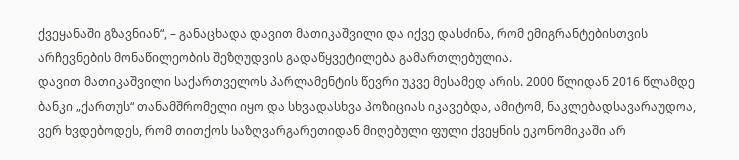ქვეყანაში გზავნიან“, – განაცხადა დავით მათიკაშვილი და იქვე დასძინა, რომ ემიგრანტებისთვის არჩევნების მონაწილეობის შეზღუდვის გადაწყვეტილება გამართლებულია.
დავით მათიკაშვილი საქართველოს პარლამენტის წევრი უკვე მესამედ არის. 2000 წლიდან 2016 წლამდე ბანკი „ქართუს“ თანამშრომელი იყო და სხვადასხვა პოზიციას იკავებდა, ამიტომ, ნაკლებადსავარაუდოა, ვერ ხვდებოდეს, რომ თითქოს საზღვარგარეთიდან მიღებული ფული ქვეყნის ეკონომიკაში არ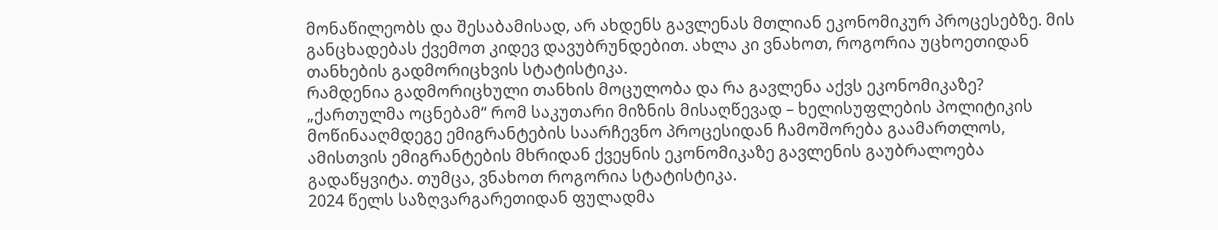მონაწილეობს და შესაბამისად, არ ახდენს გავლენას მთლიან ეკონომიკურ პროცესებზე. მის განცხადებას ქვემოთ კიდევ დავუბრუნდებით. ახლა კი ვნახოთ, როგორია უცხოეთიდან თანხების გადმორიცხვის სტატისტიკა.
რამდენია გადმორიცხული თანხის მოცულობა და რა გავლენა აქვს ეკონომიკაზე?
„ქართულმა ოცნებამ“ რომ საკუთარი მიზნის მისაღწევად – ხელისუფლების პოლიტიკის მოწინააღმდეგე ემიგრანტების საარჩევნო პროცესიდან ჩამოშორება გაამართლოს, ამისთვის ემიგრანტების მხრიდან ქვეყნის ეკონომიკაზე გავლენის გაუბრალოება გადაწყვიტა. თუმცა, ვნახოთ როგორია სტატისტიკა.
2024 წელს საზღვარგარეთიდან ფულადმა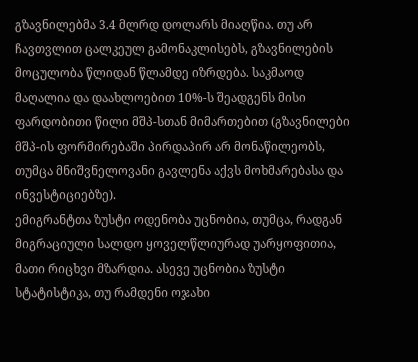გზავნილებმა 3.4 მლრდ დოლარს მიაღწია. თუ არ ჩავთვლით ცალკეულ გამონაკლისებს, გზავნილების მოცულობა წლიდან წლამდე იზრდება. საკმაოდ მაღალია და დაახლოებით 10%-ს შეადგენს მისი ფარდობითი წილი მშპ-სთან მიმართებით (გზავნილები მშპ-ის ფორმირებაში პირდაპირ არ მონაწილეობს, თუმცა მნიშვნელოვანი გავლენა აქვს მოხმარებასა და ინვესტიციებზე).
ემიგრანტთა ზუსტი ოდენობა უცნობია, თუმცა, რადგან მიგრაციული სალდო ყოველწლიურად უარყოფითია, მათი რიცხვი მზარდია. ასევე უცნობია ზუსტი სტატისტიკა, თუ რამდენი ოჯახი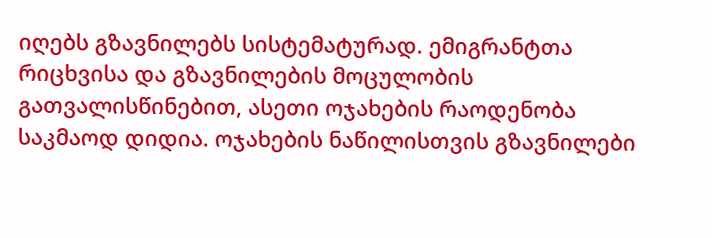იღებს გზავნილებს სისტემატურად. ემიგრანტთა რიცხვისა და გზავნილების მოცულობის გათვალისწინებით, ასეთი ოჯახების რაოდენობა საკმაოდ დიდია. ოჯახების ნაწილისთვის გზავნილები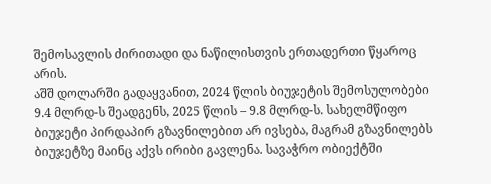შემოსავლის ძირითადი და ნაწილისთვის ერთადერთი წყაროც არის.
აშშ დოლარში გადაყვანით, 2024 წლის ბიუჯეტის შემოსულობები 9.4 მლრდ-ს შეადგენს, 2025 წლის – 9.8 მლრდ-ს. სახელმწიფო ბიუჯეტი პირდაპირ გზავნილებით არ ივსება, მაგრამ გზავნილებს ბიუჯეტზე მაინც აქვს ირიბი გავლენა. სავაჭრო ობიექტში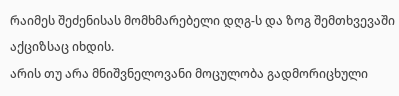რაიმეს შეძენისას მომხმარებელი დღგ-ს და ზოგ შემთხვევაში აქციზსაც იხდის.
არის თუ არა მნიშვნელოვანი მოცულობა გადმორიცხული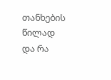თანხების წილად და რა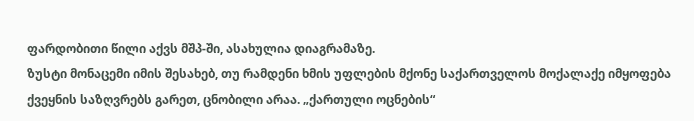ფარდობითი წილი აქვს მშპ-ში, ასახულია დიაგრამაზე.
ზუსტი მონაცემი იმის შესახებ, თუ რამდენი ხმის უფლების მქონე საქართველოს მოქალაქე იმყოფება ქვეყნის საზღვრებს გარეთ, ცნობილი არაა. „ქართული ოცნების“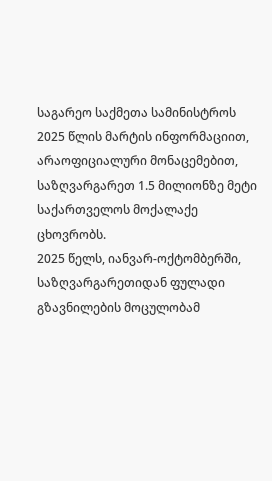საგარეო საქმეთა სამინისტროს 2025 წლის მარტის ინფორმაციით, არაოფიციალური მონაცემებით, საზღვარგარეთ 1.5 მილიონზე მეტი საქართველოს მოქალაქე ცხოვრობს.
2025 წელს, იანვარ-ოქტომბერში, საზღვარგარეთიდან ფულადი გზავნილების მოცულობამ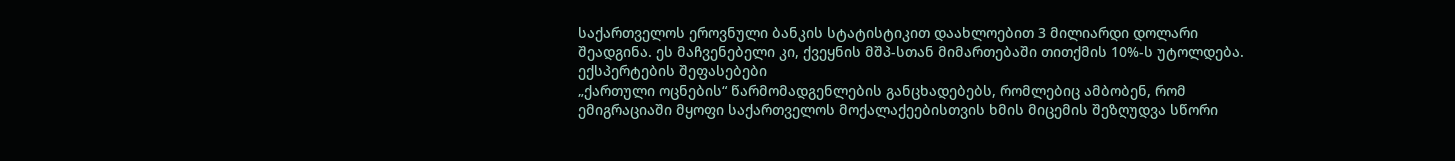საქართველოს ეროვნული ბანკის სტატისტიკით დაახლოებით 3 მილიარდი დოლარი შეადგინა. ეს მაჩვენებელი კი, ქვეყნის მშპ-სთან მიმართებაში თითქმის 10%-ს უტოლდება.
ექსპერტების შეფასებები
„ქართული ოცნების“ წარმომადგენლების განცხადებებს, რომლებიც ამბობენ, რომ ემიგრაციაში მყოფი საქართველოს მოქალაქეებისთვის ხმის მიცემის შეზღუდვა სწორი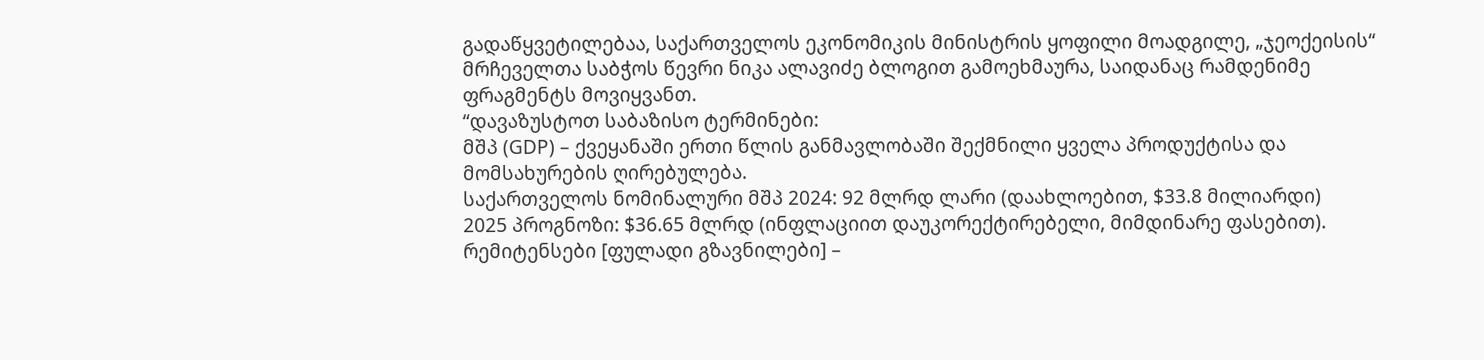გადაწყვეტილებაა, საქართველოს ეკონომიკის მინისტრის ყოფილი მოადგილე, „ჯეოქეისის“ მრჩეველთა საბჭოს წევრი ნიკა ალავიძე ბლოგით გამოეხმაურა, საიდანაც რამდენიმე ფრაგმენტს მოვიყვანთ.
“დავაზუსტოთ საბაზისო ტერმინები:
მშპ (GDP) – ქვეყანაში ერთი წლის განმავლობაში შექმნილი ყველა პროდუქტისა და მომსახურების ღირებულება.
საქართველოს ნომინალური მშპ 2024: 92 მლრდ ლარი (დაახლოებით, $33.8 მილიარდი)
2025 პროგნოზი: $36.65 მლრდ (ინფლაციით დაუკორექტირებელი, მიმდინარე ფასებით).
რემიტენსები [ფულადი გზავნილები] –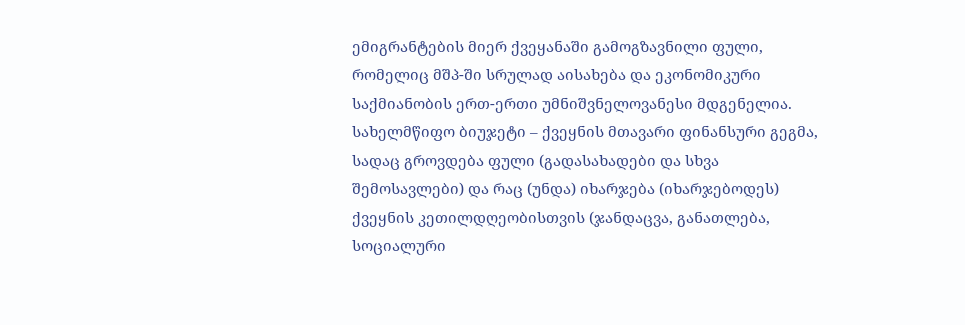ემიგრანტების მიერ ქვეყანაში გამოგზავნილი ფული, რომელიც მშპ-ში სრულად აისახება და ეკონომიკური საქმიანობის ერთ-ერთი უმნიშვნელოვანესი მდგენელია.
სახელმწიფო ბიუჯეტი – ქვეყნის მთავარი ფინანსური გეგმა, სადაც გროვდება ფული (გადასახადები და სხვა შემოსავლები) და რაც (უნდა) იხარჯება (იხარჯებოდეს) ქვეყნის კეთილდღეობისთვის (ჯანდაცვა, განათლება, სოციალური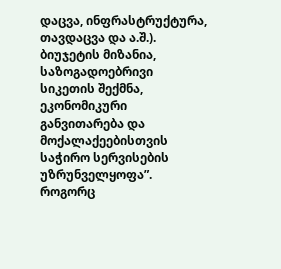დაცვა, ინფრასტრუქტურა, თავდაცვა და ა.შ.).
ბიუჯეტის მიზანია, საზოგადოებრივი სიკეთის შექმნა, ეკონომიკური განვითარება და მოქალაქეებისთვის საჭირო სერვისების უზრუნველყოფა”.
როგორც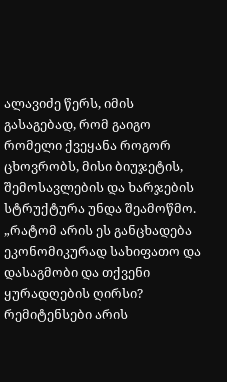ალავიძე წერს, იმის გასაგებად, რომ გაიგო რომელი ქვეყანა როგორ ცხოვრობს, მისი ბიუჯეტის, შემოსავლების და ხარჯების სტრუქტურა უნდა შეამოწმო.
„რატომ არის ეს განცხადება ეკონომიკურად სახიფათო და დასაგმობი და თქვენი ყურადღების ღირსი?
რემიტენსები არის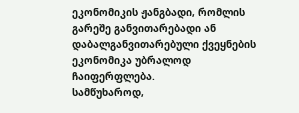ეკონომიკის ჟანგბადი, რომლის გარეშე განვითარებადი ან დაბალგანვითარებული ქვეყნების ეკონომიკა უბრალოდ ჩაიფერფლება.
სამწუხაროდ,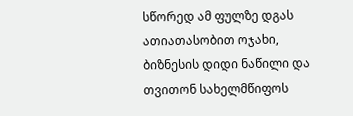სწორედ ამ ფულზე დგას ათიათასობით ოჯახი, ბიზნესის დიდი ნაწილი და თვითონ სახელმწიფოს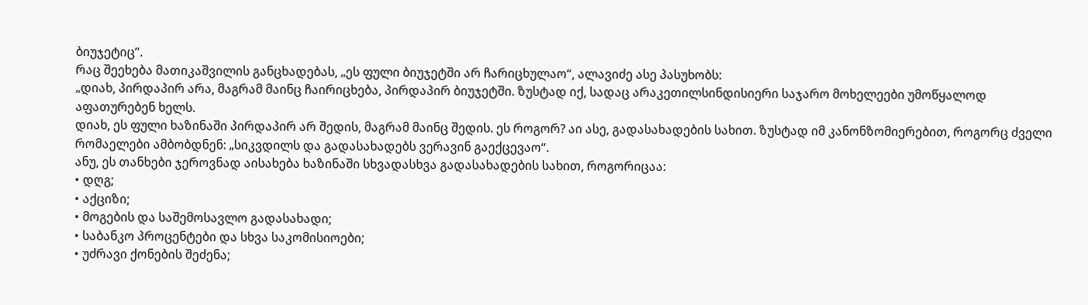ბიუჯეტიც”.
რაც შეეხება მათიკაშვილის განცხადებას, „ეს ფული ბიუჯეტში არ ჩარიცხულაო“, ალავიძე ასე პასუხობს:
„დიახ, პირდაპირ არა, მაგრამ მაინც ჩაირიცხება, პირდაპირ ბიუჯეტში. ზუსტად იქ, სადაც არაკეთილსინდისიერი საჯარო მოხელეები უმოწყალოდ აფათურებენ ხელს.
დიახ, ეს ფული ხაზინაში პირდაპირ არ შედის, მაგრამ მაინც შედის. ეს როგორ? აი ასე, გადასახადების სახით. ზუსტად იმ კანონზომიერებით, როგორც ძველი რომაელები ამბობდნენ: „სიკვდილს და გადასახადებს ვერავინ გაექცევაო“.
ანუ, ეს თანხები ჯეროვნად აისახება ხაზინაში სხვადასხვა გადასახადების სახით, როგორიცაა:
• დღგ;
• აქციზი;
• მოგების და საშემოსავლო გადასახადი;
• საბანკო პროცენტები და სხვა საკომისიოები;
• უძრავი ქონების შეძენა;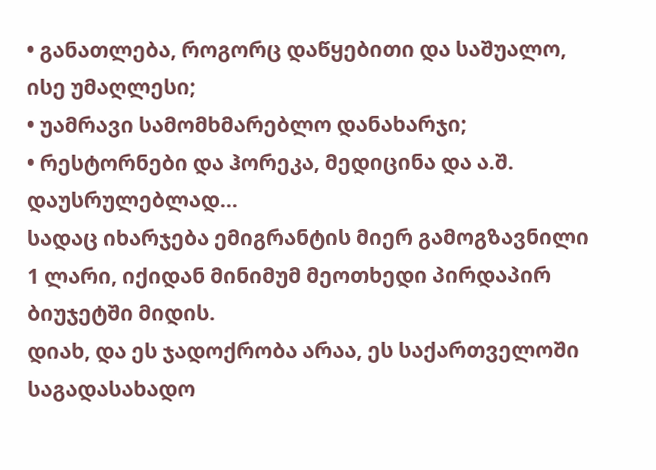• განათლება, როგორც დაწყებითი და საშუალო, ისე უმაღლესი;
• უამრავი სამომხმარებლო დანახარჯი;
• რესტორნები და ჰორეკა, მედიცინა და ა.შ. დაუსრულებლად…
სადაც იხარჯება ემიგრანტის მიერ გამოგზავნილი 1 ლარი, იქიდან მინიმუმ მეოთხედი პირდაპირ ბიუჯეტში მიდის.
დიახ, და ეს ჯადოქრობა არაა, ეს საქართველოში საგადასახადო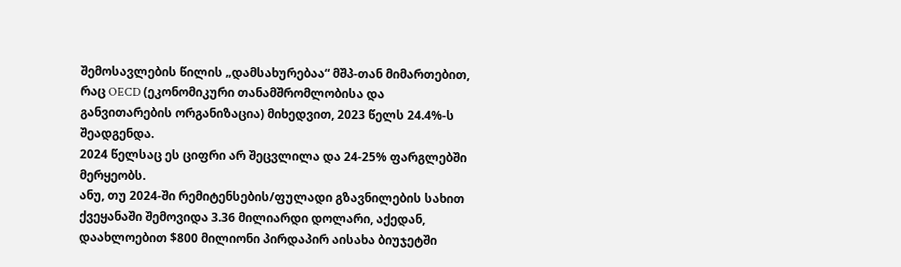შემოსავლების წილის „დამსახურებაა“ მშპ-თან მიმართებით, რაც OECD (ეკონომიკური თანამშრომლობისა და განვითარების ორგანიზაცია) მიხედვით, 2023 წელს 24.4%-ს შეადგენდა.
2024 წელსაც ეს ციფრი არ შეცვლილა და 24-25% ფარგლებში მერყეობს.
ანუ, თუ 2024-ში რემიტენსების/ფულადი გზავნილების სახით ქვეყანაში შემოვიდა 3.36 მილიარდი დოლარი, აქედან, დაახლოებით $800 მილიონი პირდაპირ აისახა ბიუჯეტში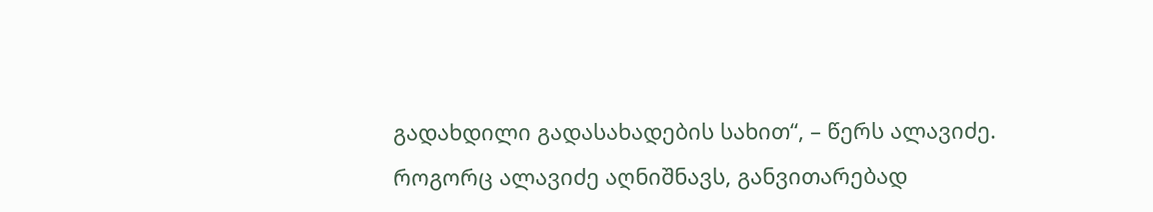გადახდილი გადასახადების სახით“, – წერს ალავიძე.
როგორც ალავიძე აღნიშნავს, განვითარებად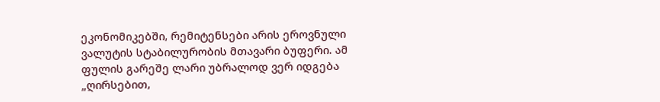ეკონომიკებში, რემიტენსები არის ეროვნული ვალუტის სტაბილურობის მთავარი ბუფერი. ამ ფულის გარეშე ლარი უბრალოდ ვერ იდგება „ღირსებით,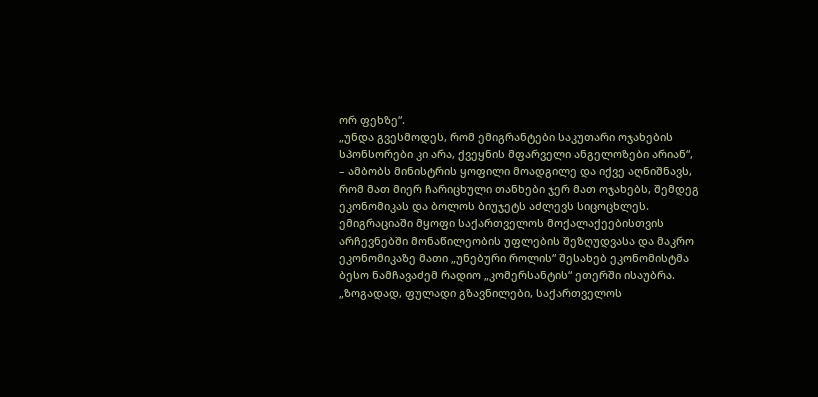ორ ფეხზე“.
„უნდა გვესმოდეს, რომ ემიგრანტები საკუთარი ოჯახების სპონსორები კი არა, ქვეყნის მფარველი ანგელოზები არიან“, – ამბობს მინისტრის ყოფილი მოადგილე და იქვე აღნიშნავს, რომ მათ მიერ ჩარიცხული თანხები ჯერ მათ ოჯახებს, შემდეგ ეკონომიკას და ბოლოს ბიუჯეტს აძლევს სიცოცხლეს.
ემიგრაციაში მყოფი საქართველოს მოქალაქეებისთვის არჩევნებში მონაწილეობის უფლების შეზღუდვასა და მაკრო ეკონომიკაზე მათი „უნებური როლის“ შესახებ ეკონომისტმა ბესო ნამჩავაძემ რადიო „კომერსანტის“ ეთერში ისაუბრა.
„ზოგადად, ფულადი გზავნილები, საქართველოს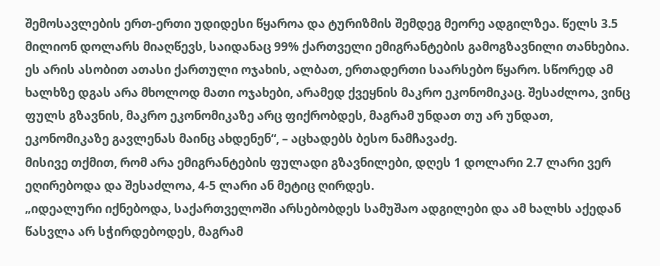შემოსავლების ერთ-ერთი უდიდესი წყაროა და ტურიზმის შემდეგ მეორე ადგილზეა. წელს 3.5 მილიონ დოლარს მიაღწევს, საიდანაც 99% ქართველი ემიგრანტების გამოგზავნილი თანხებია. ეს არის ასობით ათასი ქართული ოჯახის, ალბათ, ერთადერთი საარსებო წყარო. სწორედ ამ ხალხზე დგას არა მხოლოდ მათი ოჯახები, არამედ ქვეყნის მაკრო ეკონომიკაც. შესაძლოა, ვინც ფულს გზავნის, მაკრო ეკონომიკაზე არც ფიქრობდეს, მაგრამ უნდათ თუ არ უნდათ, ეკონომიკაზე გავლენას მაინც ახდენენ“, – აცხადებს ბესო ნამჩავაძე.
მისივე თქმით, რომ არა ემიგრანტების ფულადი გზავნილები, დღეს 1 დოლარი 2.7 ლარი ვერ ეღირებოდა და შესაძლოა, 4-5 ლარი ან მეტიც ღირდეს.
„იდეალური იქნებოდა, საქართველოში არსებობდეს სამუშაო ადგილები და ამ ხალხს აქედან წასვლა არ სჭირდებოდეს, მაგრამ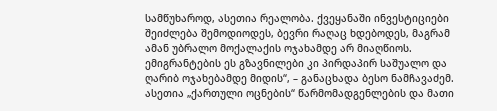სამწუხაროდ, ასეთია რეალობა. ქვეყანაში ინვესტიციები შეიძლება შემოდიოდეს, ბევრი რაღაც ხდებოდეს, მაგრამ ამან უბრალო მოქალაქის ოჯახამდე არ მიაღწიოს. ემიგრანტების ეს გზავნილები კი პირდაპირ საშუალო და ღარიბ ოჯახებამდე მიდის“, – განაცხადა ბესო ნამჩავაძემ.
ასეთია „ქართული ოცნების“ წარმომადგენლების და მათი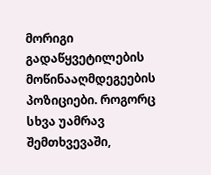მორიგი გადაწყვეტილების მოწინააღმდეგეების პოზიციები. როგორც სხვა უამრავ შემთხვევაში,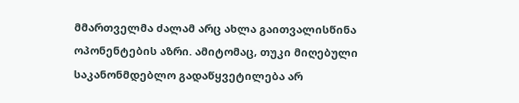მმართველმა ძალამ არც ახლა გაითვალისწინა ოპონენტების აზრი. ამიტომაც, თუკი მიღებული საკანონმდებლო გადაწყვეტილება არ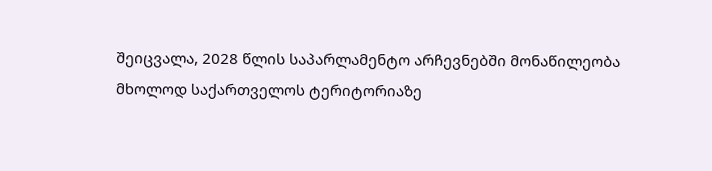შეიცვალა, 2028 წლის საპარლამენტო არჩევნებში მონაწილეობა მხოლოდ საქართველოს ტერიტორიაზე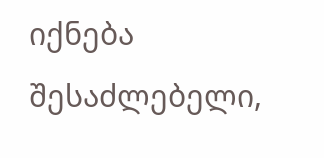იქნება შესაძლებელი,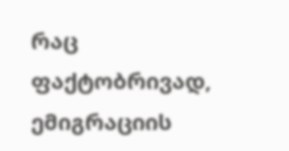რაც ფაქტობრივად, ემიგრაციის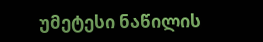უმეტესი ნაწილის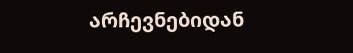არჩევნებიდან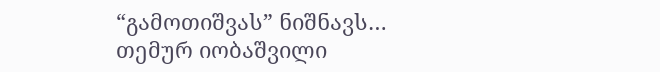“გამოთიშვას” ნიშნავს…
თემურ იობაშვილი